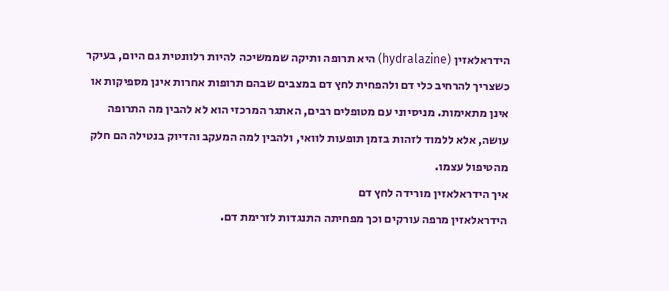הידראלאזין (hydralazine) היא תרופה ותיקה שממשיכה להיות רלוונטית גם היום, בעיקר כשצריך להרחיב כלי דם ולהפחית לחץ דם במצבים שבהם תרופות אחרות אינן מספיקות או אינן מתאימות. מניסיוני עם מטופלים רבים, האתגר המרכזי הוא לא להבין מה התרופה עושה, אלא ללמוד לזהות בזמן תופעות לוואי, ולהבין למה המעקב והדיוק בנטילה הם חלק מהטיפול עצמו.
איך הידראלאזין מורידה לחץ דם
הידראלאזין מרפה עורקים וכך מפחיתה התנגדות לזרימת דם.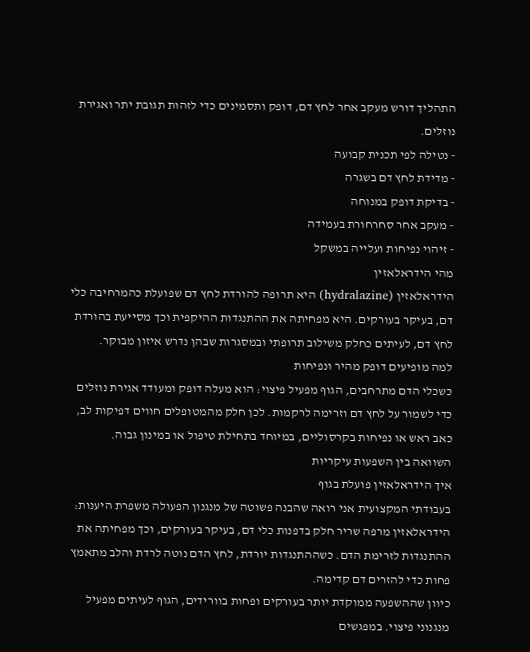התהליך דורש מעקב אחר לחץ דם, דופק ותסמינים כדי לזהות תגובת יתר ואגירת נוזלים.
- נטילה לפי תכנית קבועה
- מדידת לחץ דם בשגרה
- בדיקת דופק במנוחה
- מעקב אחר סחרחורת בעמידה
- זיהוי נפיחות ועלייה במשקל
מהי הידראלאזין
הידראלאזין (hydralazine) היא תרופה להורדת לחץ דם שפועלת כהמרחיבה כלי דם, בעיקר בעורקים. היא מפחיתה את ההתנגדות ההיקפית וכך מסייעת בהורדת לחץ דם, לעיתים כחלק משילוב תרופתי ובמסגרות שבהן נדרש איזון מבוקר.
למה מופיעים דופק מהיר ונפיחות
כשכלי הדם מתרחבים, הגוף מפעיל פיצוי: הוא מעלה דופק ומעודד אגירת נוזלים כדי לשמור על לחץ דם וזרימה לרקמות. לכן חלק מהמטופלים חווים דפיקות לב, כאב ראש או נפיחות בקרסוליים, במיוחד בתחילת טיפול או במינון גבוה.
השוואה בין השפעות עיקריות
איך הידראלאזין פועלת בגוף
בעבודתי המקצועית אני רואה שהבנה פשוטה של מנגנון הפעולה משפרת היענות: הידראלאזין מרפה שריר חלק בדפנות כלי דם, בעיקר בעורקים, וכך מפחיתה את ההתנגדות לזרימת הדם. כשההתנגדות יורדת, לחץ הדם נוטה לרדת והלב מתאמץ פחות כדי להזרים דם קדימה.
כיוון שההשפעה ממוקדת יותר בעורקים ופחות בוורידים, הגוף לעיתים מפעיל מנגנוני פיצוי. במפגשים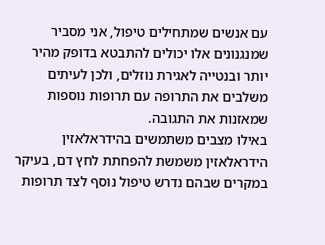עם אנשים שמתחילים טיפול, אני מסביר שמנגנונים אלו יכולים להתבטא בדופק מהיר יותר ובנטייה לאגירת נוזלים, ולכן לעיתים משלבים את התרופה עם תרופות נוספות שמאזנות את התגובה.
באילו מצבים משתמשים בהידראלאזין
הידראלאזין משמשת להפחתת לחץ דם, בעיקר במקרים שבהם נדרש טיפול נוסף לצד תרופות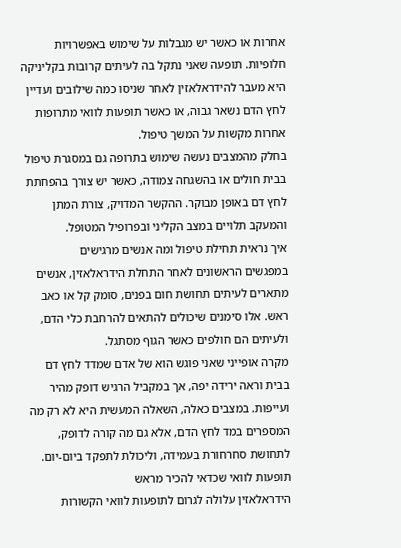אחרות או כאשר יש מגבלות על שימוש באפשרויות חלופיות. תופעה שאני נתקל בה לעיתים קרובות בקליניקה היא מעבר להידראלאזין לאחר שניסו כמה שילובים ועדיין לחץ הדם נשאר גבוה, או כאשר תופעות לוואי מתרופות אחרות מקשות על המשך טיפול.
בחלק מהמצבים נעשה שימוש בתרופה גם במסגרת טיפול בבית חולים או בהשגחה צמודה, כאשר יש צורך בהפחתת לחץ דם באופן מבוקר. ההקשר המדויק, צורת המתן והמעקב תלויים במצב הקליני ובפרופיל המטופל.
איך נראית תחילת טיפול ומה אנשים מרגישים
במפגשים הראשונים לאחר התחלת הידראלאזין, אנשים מתארים לעיתים תחושת חום בפנים, סומק קל או כאב ראש. אלו סימנים שיכולים להתאים להרחבת כלי הדם, ולעיתים הם חולפים כאשר הגוף מסתגל.
מקרה אופייני שאני פוגש הוא של אדם שמדד לחץ דם בבית וראה ירידה יפה, אך במקביל הרגיש דופק מהיר ועייפות. במצבים כאלה, השאלה המעשית היא לא רק מה המספרים במד לחץ הדם, אלא גם מה קורה לדופק, לתחושת סחרחורת בעמידה, וליכולת לתפקד ביום-יום.
תופעות לוואי שכדאי להכיר מראש
הידראלאזין עלולה לגרום לתופעות לוואי הקשורות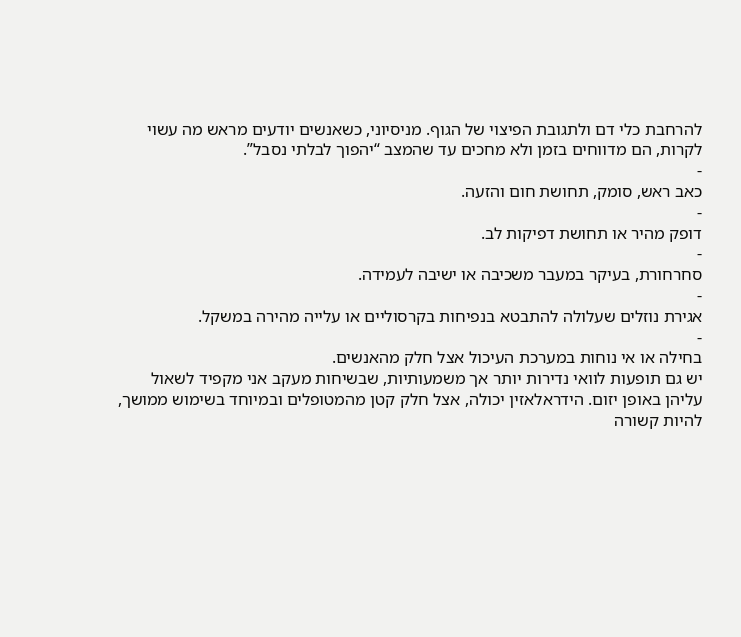להרחבת כלי דם ולתגובת הפיצוי של הגוף. מניסיוני, כשאנשים יודעים מראש מה עשוי לקרות, הם מדווחים בזמן ולא מחכים עד שהמצב “יהפוך לבלתי נסבל”.
-
כאב ראש, סומק, תחושת חום והזעה.
-
דופק מהיר או תחושת דפיקות לב.
-
סחרחורת, בעיקר במעבר משכיבה או ישיבה לעמידה.
-
אגירת נוזלים שעלולה להתבטא בנפיחות בקרסוליים או עלייה מהירה במשקל.
-
בחילה או אי נוחות במערכת העיכול אצל חלק מהאנשים.
יש גם תופעות לוואי נדירות יותר אך משמעותיות, שבשיחות מעקב אני מקפיד לשאול עליהן באופן יזום. הידראלאזין יכולה, אצל חלק קטן מהמטופלים ובמיוחד בשימוש ממושך, להיות קשורה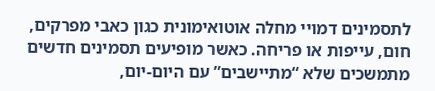לתסמינים דמויי מחלה אוטואימונית כגון כאבי מפרקים, חום, עייפות או פריחה. כאשר מופיעים תסמינים חדשים מתמשכים שלא “מתיישבים” עם היום-יום,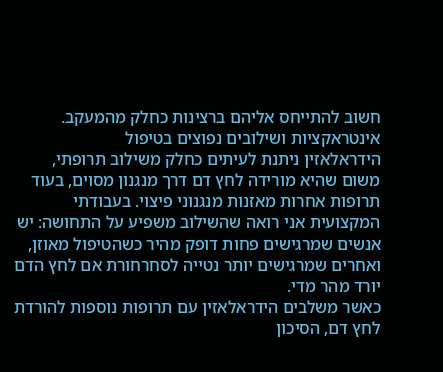חשוב להתייחס אליהם ברצינות כחלק מהמעקב.
אינטראקציות ושילובים נפוצים בטיפול
הידראלאזין ניתנת לעיתים כחלק משילוב תרופתי, משום שהיא מורידה לחץ דם דרך מנגנון מסוים, בעוד תרופות אחרות מאזנות מנגנוני פיצוי. בעבודתי המקצועית אני רואה שהשילוב משפיע על התחושה: יש אנשים שמרגישים פחות דופק מהיר כשהטיפול מאוזן, ואחרים שמרגישים יותר נטייה לסחרחורת אם לחץ הדם יורד מהר מדי.
כאשר משלבים הידראלאזין עם תרופות נוספות להורדת לחץ דם, הסיכון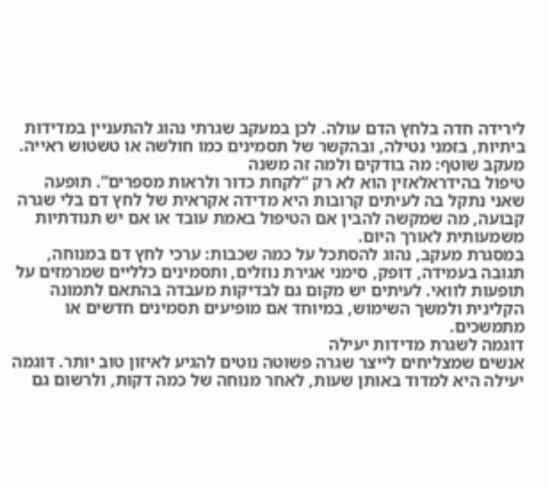לירידה חדה בלחץ הדם עולה. לכן במעקב שגרתי נהוג להתעניין במדידות ביתיות, בזמני נטילה, ובהקשר של תסמינים כמו חולשה או טשטוש ראייה.
מעקב שוטף: מה בודקים ולמה זה משנה
טיפול בהידראלאזין הוא לא רק “לקחת כדור ולראות מספרים”. תופעה שאני נתקל בה לעיתים קרובות היא מדידה אקראית של לחץ דם בלי שגרה קבועה, מה שמקשה להבין אם הטיפול באמת עובד או אם יש תנודתיות משמעותית לאורך היום.
במסגרת מעקב, נהוג להסתכל על כמה שכבות: ערכי לחץ דם במנוחה, תגובה בעמידה, דופק, סימני אגירת נוזלים, ותסמינים כלליים שמרמזים על תופעות לוואי. לעיתים יש מקום גם לבדיקות מעבדה בהתאם לתמונה הקלינית ולמשך השימוש, במיוחד אם מופיעים תסמינים חדשים או מתמשכים.
דוגמה לשגרת מדידות יעילה
אנשים שמצליחים לייצר שגרה פשוטה נוטים להגיע לאיזון טוב יותר. דוגמה יעילה היא למדוד באותן שעות, לאחר מנוחה של כמה דקות, ולרשום גם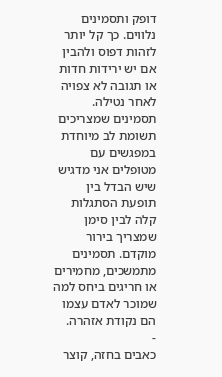דופק ותסמינים נלווים. כך קל יותר לזהות דפוס ולהבין אם יש ירידות חדות או תגובה לא צפויה לאחר נטילה.
תסמינים שמצריכים תשומת לב מיוחדת
במפגשים עם מטופלים אני מדגיש שיש הבדל בין תופעת הסתגלות קלה לבין סימן שמצריך בירור מוקדם. תסמינים מתמשכים, מחמירים או חריגים ביחס למה שמוכר לאדם עצמו הם נקודת אזהרה.
-
כאבים בחזה, קוצר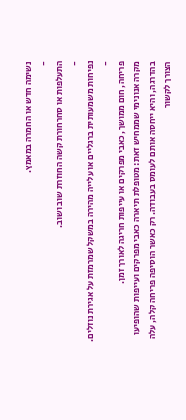נשימה חדש או החמרה במאמץ.
-
התעלפות או סחרחורת קשה החוזרת שוב ושוב.
-
נפיחות משמעותית ברגליים או עלייה מהירה במשקל שמרמזת על אגירת נוזלים.
-
פריחה, חום ממושך, כאבי מפרקים או עייפות חריגה לאורך זמן.
מקרה אנונימי שממחיש זאת: מטופלת תיארה כאבי מפרקים ועייפות שהופיעו בהדרגה, והיא ייחסה אותם לעומס בעבודה. רק כאשר הוסיפה פריחה קלה, עלה הצורך לקשור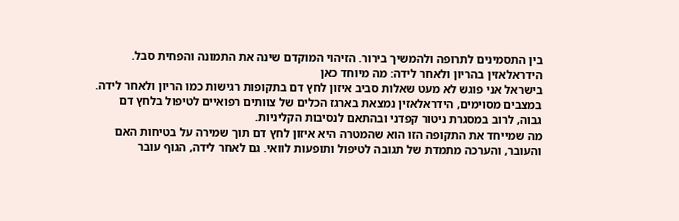בין התסמינים לתרופה ולהמשיך בירור. הזיהוי המוקדם שינה את התמונה והפחית סבל.
הידראלאזין בהריון ולאחר לידה: מה מיוחד כאן
בישראל אני פוגש לא מעט שאלות סביב איזון לחץ דם בתקופות רגישות כמו הריון ולאחר לידה. במצבים מסוימים, הידראלאזין נמצאת בארגז הכלים של צוותים רפואיים לטיפול בלחץ דם גבוה, לרוב במסגרת ניטור קפדני ובהתאם לנסיבות הקליניות.
מה שמייחד את התקופה הזו הוא שהמטרה היא איזון לחץ דם תוך שמירה על בטיחות האם והעובר, והערכה מתמדת של תגובה לטיפול ותופעות לוואי. גם לאחר לידה, הגוף עובר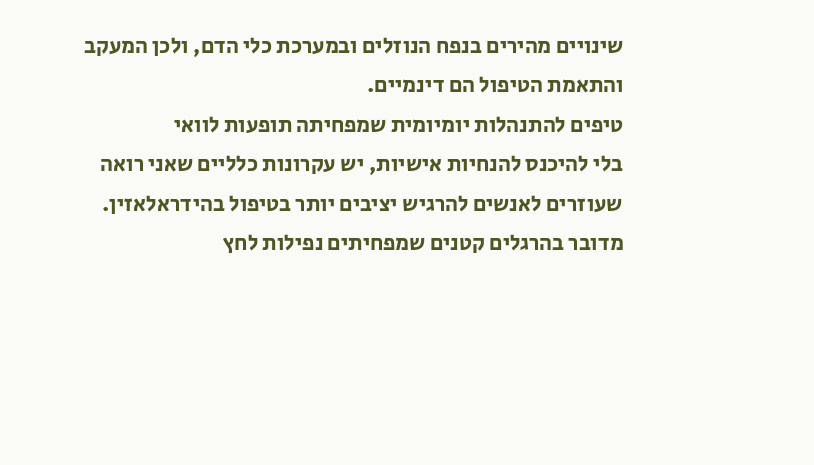שינויים מהירים בנפח הנוזלים ובמערכת כלי הדם, ולכן המעקב והתאמת הטיפול הם דינמיים.
טיפים להתנהלות יומיומית שמפחיתה תופעות לוואי
בלי להיכנס להנחיות אישיות, יש עקרונות כלליים שאני רואה שעוזרים לאנשים להרגיש יציבים יותר בטיפול בהידראלאזין. מדובר בהרגלים קטנים שמפחיתים נפילות לחץ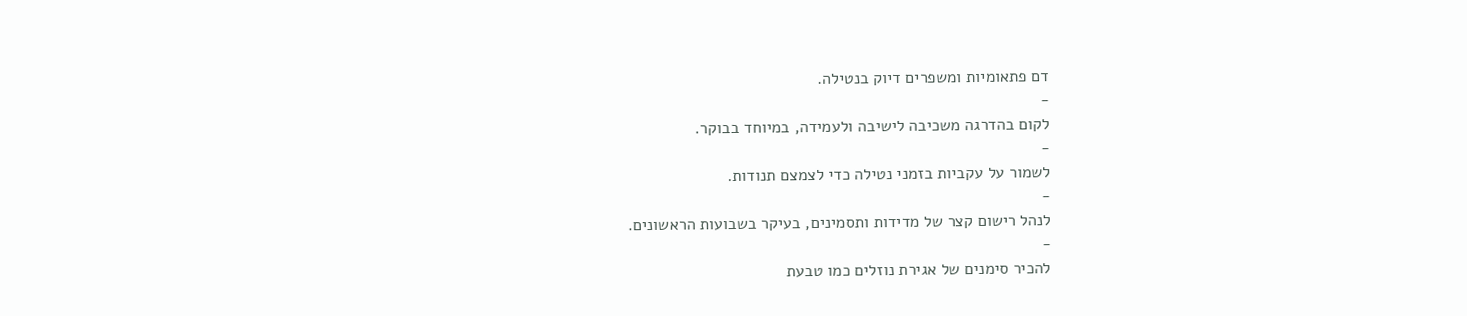דם פתאומיות ומשפרים דיוק בנטילה.
-
לקום בהדרגה משכיבה לישיבה ולעמידה, במיוחד בבוקר.
-
לשמור על עקביות בזמני נטילה כדי לצמצם תנודות.
-
לנהל רישום קצר של מדידות ותסמינים, בעיקר בשבועות הראשונים.
-
להכיר סימנים של אגירת נוזלים כמו טבעת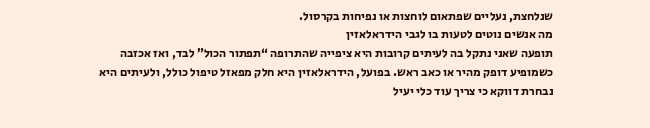שנלחצת, נעליים שפתאום לוחצות או נפיחות בקרסול.
מה אנשים נוטים לטעות בו לגבי הידראלאזין
תופעה שאני נתקל בה לעיתים קרובות היא ציפייה שהתרופה “תפתור הכול” לבד, ואז אכזבה כשמופיע דופק מהיר או כאב ראש. בפועל, הידראלאזין היא חלק מפאזל טיפול כולל, ולעיתים היא נבחרת דווקא כי צריך עוד כלי יעיל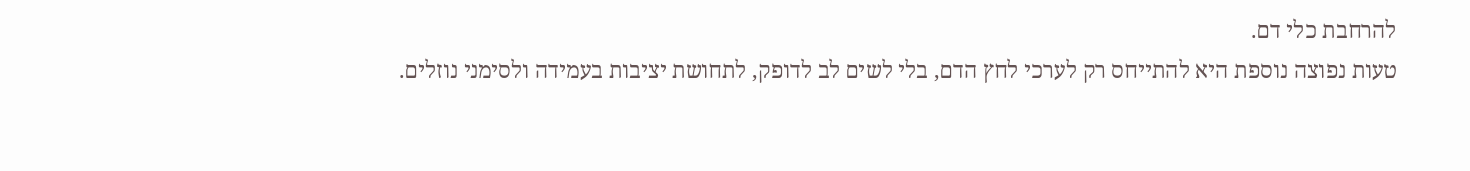להרחבת כלי דם.
טעות נפוצה נוספת היא להתייחס רק לערכי לחץ הדם, בלי לשים לב לדופק, לתחושת יציבות בעמידה ולסימני נוזלים.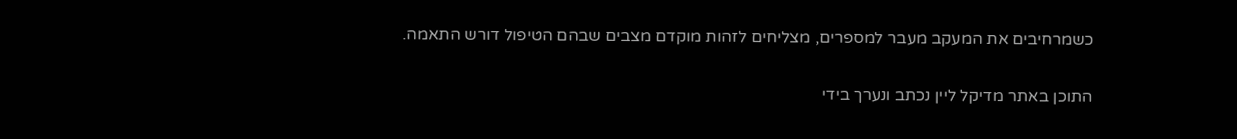כשמרחיבים את המעקב מעבר למספרים, מצליחים לזהות מוקדם מצבים שבהם הטיפול דורש התאמה.

התוכן באתר מדיקל ליין נכתב ונערך בידי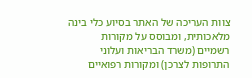צוות העריכה של האתר בסיוע כלי בינה מלאכותית, ומבוסס על מקורות רשמיים (משרד הבריאות ועלוני התרופות לצרכן) ומקורות רפואיים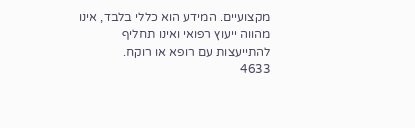מקצועיים. המידע הוא כללי בלבד, אינו מהווה ייעוץ רפואי ואינו תחליף להתייעצות עם רופא או רוקח.
4633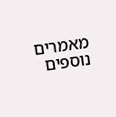מאמרים נוספים